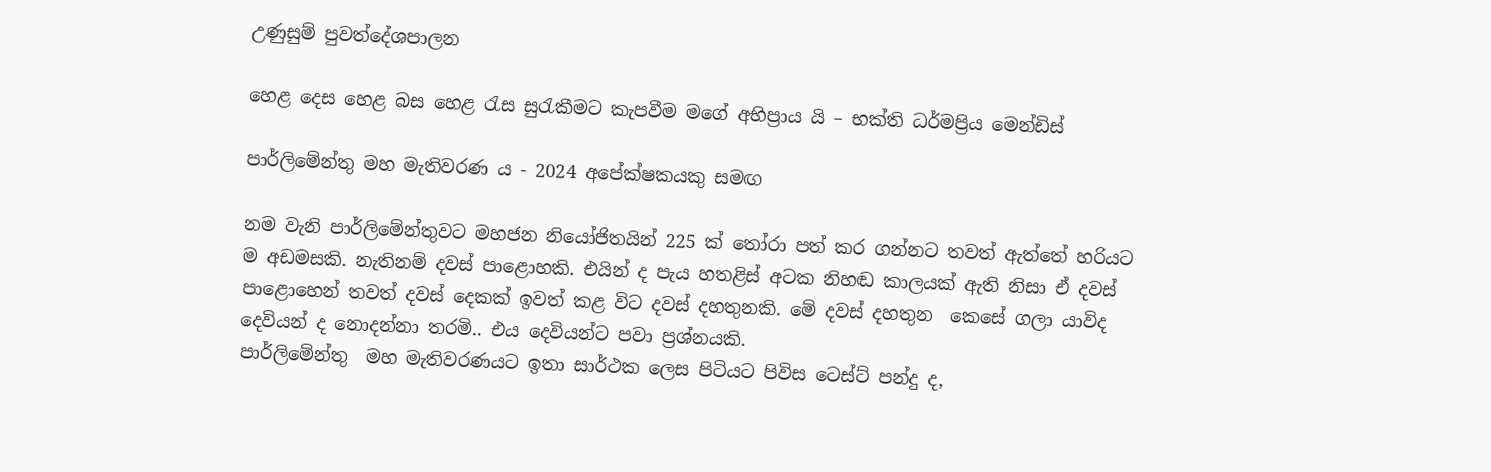උණුසුම් පුවත්දේශපාලන

හෙළ දෙස හෙළ බස හෙළ රැස සුරැකීමට කැපවීම මගේ අභිප්‍රාය යි – භක්ති ධර්මප්‍රිය මෙන්ඩිස්

පාර්ලිමේන්තු මහ මැතිවරණ ය - 2024 අපේක්ෂකයකු සමඟ

නම වැනි පාර්ලිමේන්තුව‌ට මහජන නියෝජිතයින් 225 ක් තෝරා පත් කර ගන්නට තවත් ඇත්තේ හරියට ම අඩමසකි. නැතිනම් දවස් පාළොහකි. එයින් ද පැය හතළිස් අටක නිහඬ කාලයක් ඇති නිසා ඒ දවස් පාළොහෙන් තවත් දවස් දෙකක් ඉවත් කළ විට දවස් දහතුනකි. මේ දවස් දහතුන  කෙසේ ගලා යාවිද   දෙවියන් ද නොදන්නා තරමි.. එය දෙවියන්ට පවා ප්‍රශ්නයකි.
පාර්ලිමේන්තු  මහ මැතිවරණයට ඉතා සාර්ථක ලෙස පිටියට පිවිස ටෙස්ට් පන්දු ද,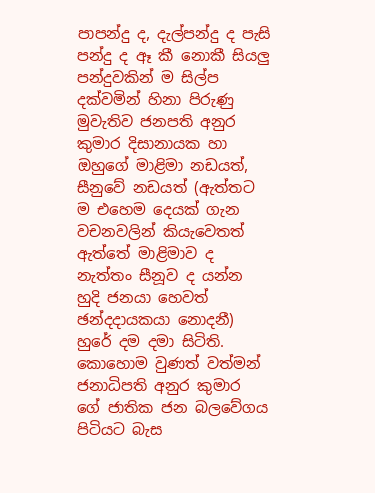පාපන්දු ද, දැල්පන්දු ද පැසි පන්දු ද ඈ කී නොකී සියලු පන්දුවකින් ම සිල්ප දක්වමින් හිනා පිරුණු මුවැතිව ජනපති අනුර කුමාර දිසානායක හා ඔහුගේ මාළිමා නඩයත්, සීනුවේ නඩයත් (ඇත්තට ම එහෙම දෙයක් ගැන වචනවලින් කියැවෙතත් ඇත්තේ මාළිමාව ද නැත්තං සීනූව ද යන්න හුදි ජනයා හෙවත් ඡන්දදායකයා නොදනී) හුරේ දම දමා සිටිති.
කොහොම වුණත් වත්මන් ජනාධිපති අනුර කුමාර ගේ ජාතික ජන බලවේගය පිටියට බැස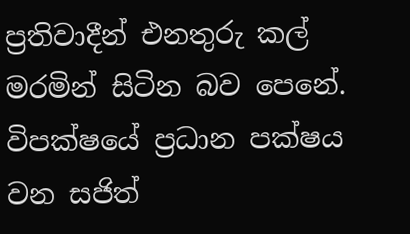ප්‍රතිවාදීන් එනතුරු කල් මරමින් සිටින බව පෙනේ. විපක්ෂයේ ප්‍රධාන පක්ෂය වන සජිත්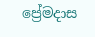ප්‍රේමදාස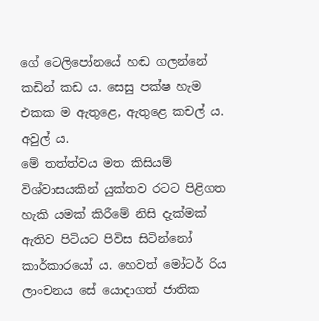ගේ ටෙලිපෝනයේ හඬ ගලන්නේ කඩින් කඩ ය. සෙසු පක්ෂ හැම  එකක ම ඇතුළෙ, ඇතුළෙ කචල් ය. අවුල් ය.
මේ තත්ත්වය මත කිසියම් විශ්වාසයකින් යුක්තව රටට පිළිගත හැකි යමක් කිරීමේ නිසි දැක්මක් ඇතිව පිටියට පිවිස සිටින්නෝ කාර්කාරයෝ ය. හෙවත් මෝටර් රිය ලාංචනය සේ යොදාගත් ජාතික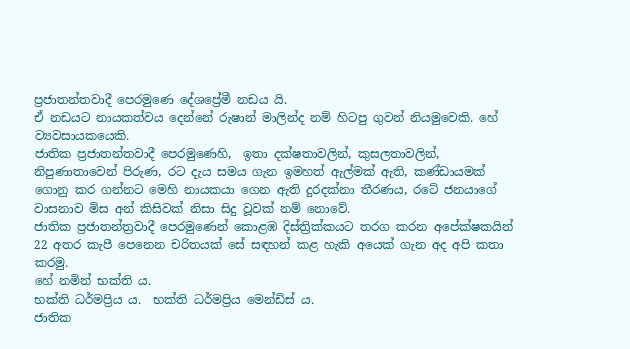ප්‍රජාතන්තවාදී පෙරමුණෙ දේශප්‍රේමී නඩය යි.
ඒ නඩයට නායකත්වය දෙන්නේ රුෂාන් මාලින්ද නම් හිටපු ගුවන් නියමුවෙකි. හේ ව්‍යවසායකයෙකි.
ජාතික ප්‍රජාතන්තවාදී පෙරමුණෙහි,  ඉතා දක්ෂතාවලින්, කුසලතාවලින්,  නිපුණාතාවෙන් පිරුණ, රට දැය සමය ගැන ඉමහත් ඇල්මක් ඇති, කණ්ඩායමක් ගොනු කර ගන්නට මෙහි නායකයා ගෙන ඇති දුරදක්නා තීරණය, රටේ ජනයාගේ වාසනාව මිස අන් කිසිවක් නිසා සිදු වූවක් නම් නොවේ.
ජාතික ප්‍රජාතන්ත්‍රවාදී ‌පෙරමුණෙන් කොළඹ දිස්ත්‍රික්කයට තරග කරන අපේක්ෂකයින් 22 අතර කැපී පෙනෙන චරිතයක් සේ සඳහන් කළ හැකි අයෙක් ගැන අද අපි කතා කරමු.
හේ නමින් භක්ති ය.
භක්ති ධර්මප්‍රිය ය.  භක්ති ධර්මප්‍රිය මෙන්ඩිස් ය.
ජාතික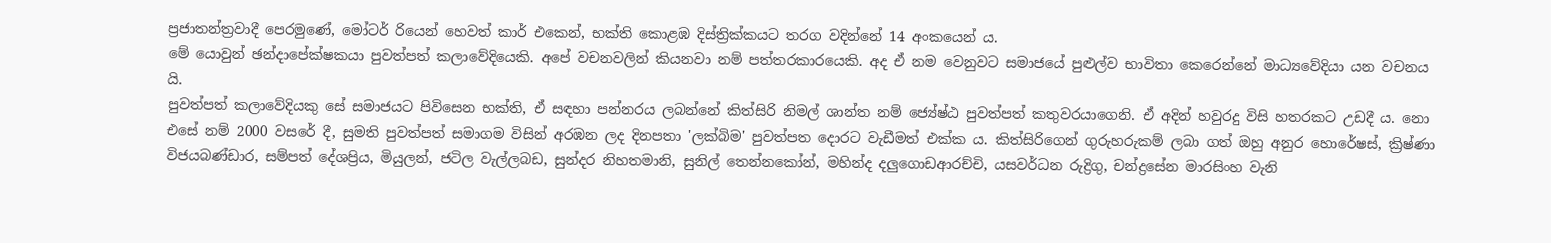ප්‍රජාතන්ත්‍රවාදී පෙරමුණේ, මෝටර් රියෙන් හෙවත් කාර් එකෙන්, භක්ති කොළඹ දිස්ත්‍රික්කයට තරග වදින්නේ 14 අංකයෙන් ය.
මේ යොවුන් ඡන්දාපේක්ෂකයා පුවත්පත් කලාවේදියෙකි. අපේ වචනවලින් කියනවා නම් පත්තරකාරයෙකි. අද ඒ නම වෙනුවට සමාජයේ පුළුල්ව භාවිතා කෙරෙන්නේ මාධ්‍යවේදියා යන වචනය යි.
පුවත්පත් කලාවේදියකු සේ සමාජයට පිවිසෙන භක්ති, ඒ සඳහා පන්නරය ලබන්නේ කිත්සිරි නිමල් ශාන්ත නම් ජ්‍යේෂ්ඨ පුවත්පත් කතුවරයාගෙනි. ඒ අදින් හවුරදු විසි හතරකට උඩදී ය. නො එසේ නම් 2000 වසරේ දී, සුමති පුවත්පත් සමාගම විසින් අරඹන ලද දිනපතා 'ලක්බිම' පුවත්පත දොරට වැඩීමත් එක්ක ය. කිත්සිරිගෙන් ගුරුහරුකම් ලබා ගත් ඔහු අනුර හොරේෂස්, ක්‍රිෂ්ණා විජයබණ්ඩාර, සම්පත් දේශප්‍රිය, මියුලන්, ජටිල වැල්ලබඩ, සුන්දර නිහතමානි, සුනිල් තෙන්නකෝන්, මහින්ද දලුගොඩආරච්චි, යසවර්ධන රුද්‍රිගු, චන්ද්‍රසේන මාරසිංහ වැනි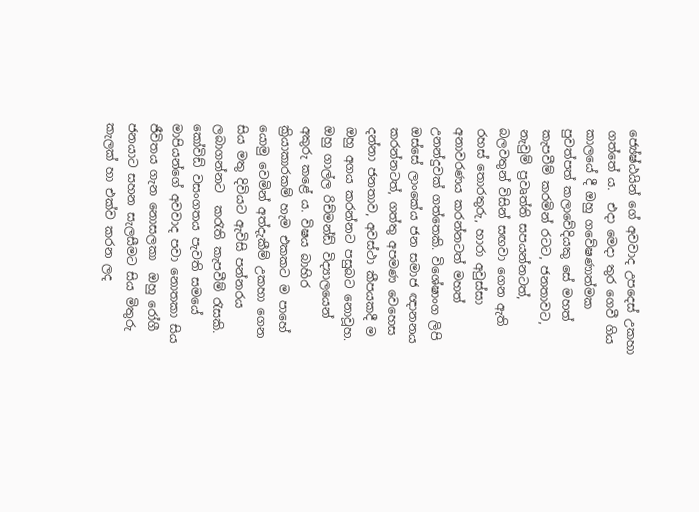ජ්‍යේෂ්ඨයින් ගේ අවවාද උපදෙස් උකහා ගත්තේ ය.  එදා මෙදා තුර ගෙවී ගිය කාලයේ දී ඔහු ගවේෂණාත්මක පුවත්පත් කලාවේදියකු සේ මහත් කැපවීම් කරමින් රටට, ජනතාවට, නැවුම් ප්‍රවෘත්ති සපයන්නටත්, බලවතුන් විසින් සඟවා ගෙන ඇති රහස් තොරතුරු, හාරා අවුස්සා අනාවරණය කරන්නටත් මහත් උනන්දුවක් ගත්තෙකි. විශේෂාංග ලිපි ඔස්සේ ලාංකේය ජන සමාජ ඥානනය කරන්නටත්, ගත්තු අපමණ වෙහෙස දන්නා ජනතාව, අවස්ථා කීපයකදී ම ඔහු අගය කරන්නට පසුබට නොවූහ.
ඔහු ගාල්ල රිච්මන්ඩ් විද්‍යාලයෙන් අකුරු කළේ ය. විෂය බාහිර ක්‍රියාකාරකම් හැම එකකට ම පාහේ යොමු වෙමින් අත්දැකීම් උකහා ගෙන  සිය මතු දිවියට ඇවිසි පන්නරය ලබාගන්නට  කරැති කැපවීම් රැසකි.
කෝවිඩ් වසංගතය පැවති සමයේ  මාපියන්ගේ අවවාද පවා නොතකා සිය ජීවිතය ගැන නොසලකා  ඔහු රෝගී ජනයාට සහන සැලසීමට සිය මිතුරු කැලක් හා එක්ව කරන ලද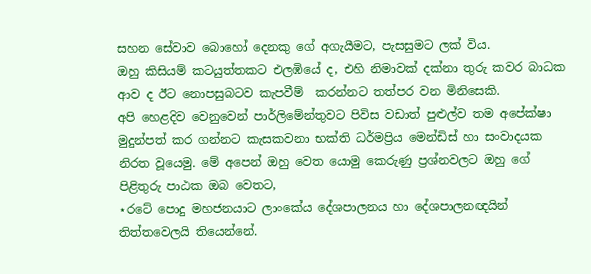සහන සේවාව බොහෝ දෙනකු ගේ අගැයීමට, පැසසුමට ලක් විය.
ඔහු කිසියම් කටයුත්තකට එලඹියේ ද, එහි නිමාවක් දක්නා තුරු කවර බාධක ආව ද ඊට නොපසුබටව කැපවීම්  කරන්නට තත්පර වන මිනිසෙකි.
අපි හෙළදිව වෙනුවෙන් පාර්ලිමේන්තුවට පිවිස වඩාත් පුළුල්ව තම අපේක්ෂා මුදුන්පත් කර ගන්නට කැසකවනා භක්ති ධර්මප්‍රිය මෙන්ඩිස් හා සංවාදයක නිරත වූයෙමු. මේ අපෙන් ඔහු වෙත යොමු කෙරුණු ප්‍රශ්නවලට ඔහු ගේ පිළිතුරු පාඨක ඔබ වෙතට,
⋆රටේ පොදු මහජනයාට ලාංකේය දේශපාලනය හා දේශපාලනඥයින් තිත්තවෙලයි තියෙන්නේ.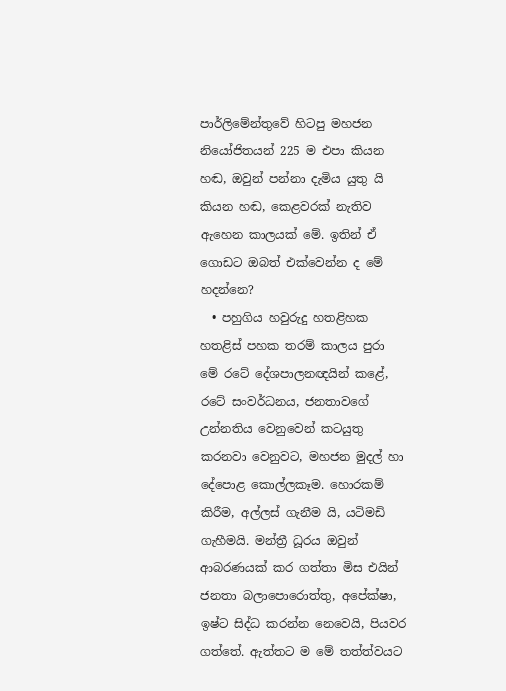පාර්ලිමේන්තුවේ හිටපු මහජන නියෝජිතයන් 225 ම එපා කියන හඬ, ඔවුන් පන්නා දැමිය යුතු යි කියන හඬ, කෙළවරක් නැතිව ඇහෙන කාලයක් මේ. ඉතින් ඒ ගොඩට ඔබත් එක්වෙන්න ද මේ හදන්නෙ?
  • පහුගිය හවුරුදු හතළිහක හතළිස් පහක තරම් කාලය පුරා මේ රටේ දේශපාලනඥයින් කළේ, රටේ සංවර්ධනය, ජනතාවගේ උන්නතිය වෙනුවෙන් කටයුතු කරනවා වෙනුවට, මහජන මුදල් හා දේපොළ කොල්ලකෑම. හොරකම් කිරීම, අල්ලස් ගැනීම යි, යටිමඩි ගැහීමයි. මන්ත්‍රී ධූරය ඔවුන් ආබරණයක් කර ගත්තා මිස එයින් ජනතා බලාපොරොත්තු, අපේක්ෂා, ඉෂ්ට සිද්ධ කරන්න නෙවෙයි, පියවර ගත්තේ. ඇත්තට ම මේ තත්ත්වයට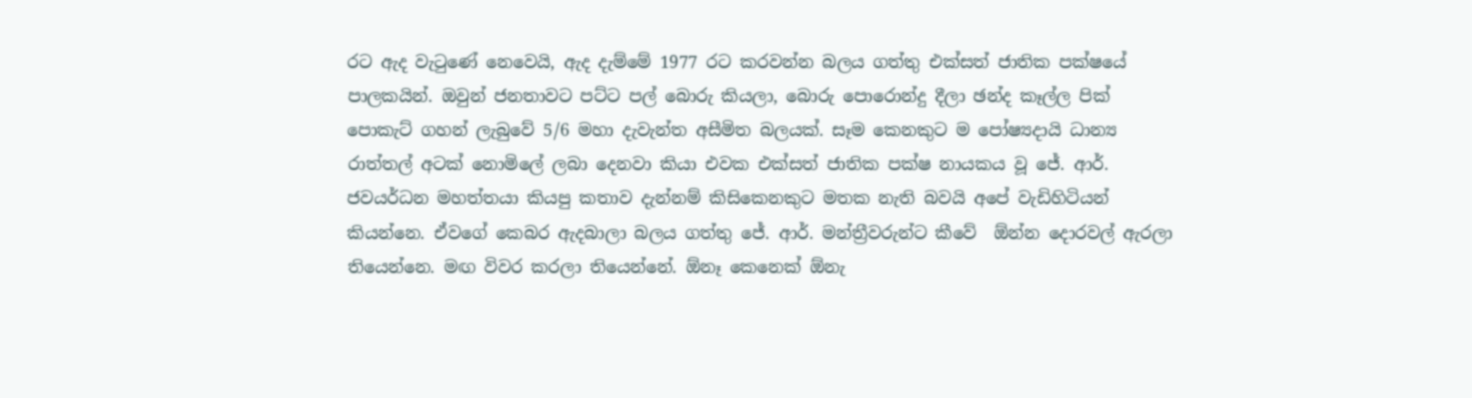රට ඇද වැටුණේ නෙවෙයි, ඇද දැම්මේ 1977 රට කරවන්න බලය ගත්තු එක්සත් ජාතික පක්ෂයේ පාලකයින්. ඔවුන් ජනතාවට පට්ට පල් බොරු කියලා, බොරු පොරොන්දු දීලා ඡන්ද කෑල්ල පික් පොකැට් ගහන් ලැබුවේ 5/6 මහා දැවැන්ත අසීමිත බලයක්. සෑම කෙනකුට ම පෝෂ්‍යදායි ධාන්‍ය  රාත්තල් අටක් නොමිලේ ලබා දෙනවා කියා එවක එක්සත් ජාතික පක්ෂ නායකය වූ ජේ. ආර්. ජවයර්ධන මහත්තයා කියපු කතාව දැන්නම් කිසිකෙනකුට මතක නැති බවයි අපේ වැඩිහිටියන් කියන්නෙ. ඒවගේ කෙබර ඇදබාලා බලය ගත්තු ජේ. ආර්. මන්ත්‍රීවරුන්ට කීවේ  ඕන්න දොරවල් ඇරලා තියෙන්නෙ. මඟ විවර කරලා තියෙන්නේ. ඕනෑ කෙනෙක් ඕනැ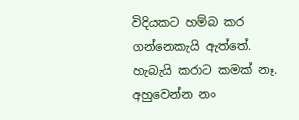විදියකට හම්බ කර ගන්නෙකැයි ඇත්තේ. හැබැයි කරාට කමක් නෑ. අහුවෙන්න නං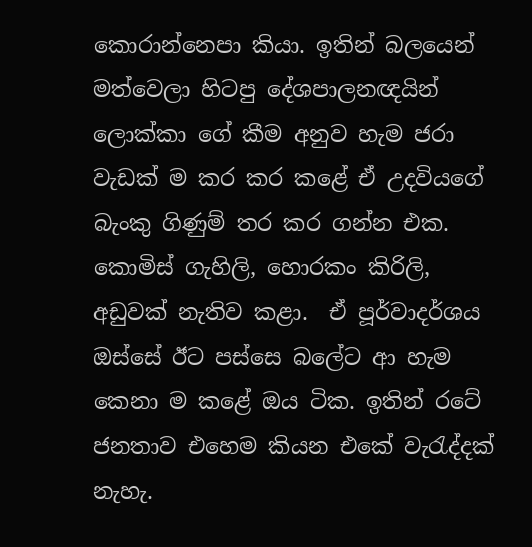කොරාන්නෙපා කියා. ඉතින් බලයෙන් මත්වෙලා හිටපු දේශපාලනඥයින් ලොක්කා ගේ කීම අනුව හැම ජරා වැඩක් ම කර කර කළේ ඒ උදවියගේ බැංකු ගිණුම් තර කර ගන්න එක. කොමිස් ගැහිලි, හොරකං කිරිලි, අඩුවක් නැතිව කළා.  ඒ පූර්වාදර්ශය ඔස්සේ ඊට පස්සෙ බලේට ආ හැම කෙනා ම කළේ ඔය ටික. ඉතින් රටේ ජනතාව එහෙම කියන එකේ වැරැද්දක් නැහැ.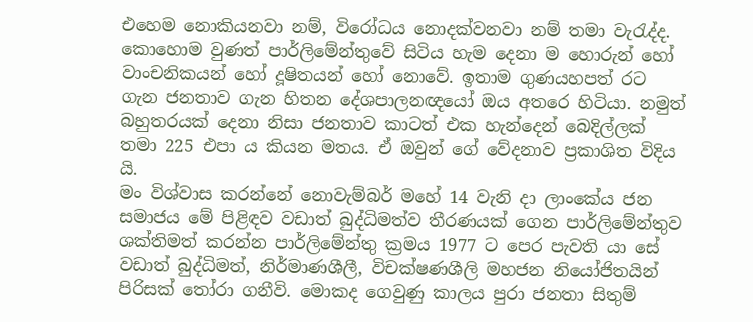එහෙම නොකියනවා නම්, විරෝධය නොදක්වනවා නම් තමා වැරැද්ද.
කොහොම වුණත් පාර්ලිමේන්තුවේ සිටිය හැම දෙනා ම හොරුන් හෝ වාංචනිකයන් හෝ දූෂිතයන් හෝ නොවේ. ඉතාම ගුණයහපත් රට ගැන ජනතාව ගැන හිතන දේශපාලනඥයෝ ඔය අතරෙ හිටියා. නමුත් බහුතරයක් දෙනා නිසා ජනතාව කාටත් එක හැන්දෙන් බෙදිල්ලක් තමා 225 එපා ය කියන මතය. ඒ ඔවුන් ගේ වේදනාව ප්‍රකාශිත විදිය යි.
මං විශ්වාස කරන්නේ නොවැම්බර් මහේ 14 වැනි දා ලාංකේය ජන සමාජය මේ පිළිඳව වඩාත් බුද්ධිමත්ව තීරණයක් ගෙන පාර්ලිමේන්තුව ශක්තිමත් කරන්න පාර්ලිමේන්තු ක්‍රමය 1977 ට පෙර පැවති යා සේ වඩාත් බුද්ධිමත්, නිර්මාණශීලී, විචක්ෂණශීලි මහජන නියෝජිතයින් පිරිසක් තෝරා ගනීවි. මොකද ගෙවුණු කාලය පුරා ජනතා සිතුම්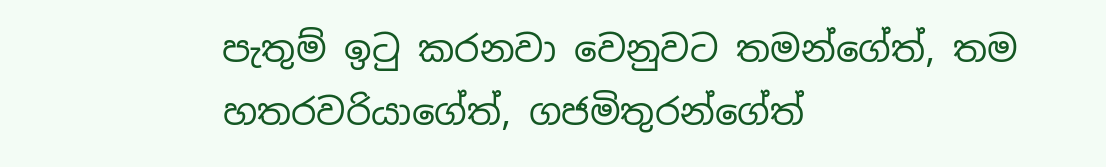පැතුම් ඉටු කරනවා වෙනුවට තමන්ගේත්, තම හතරවරියාගේත්, ගජමිතුරන්ගේත්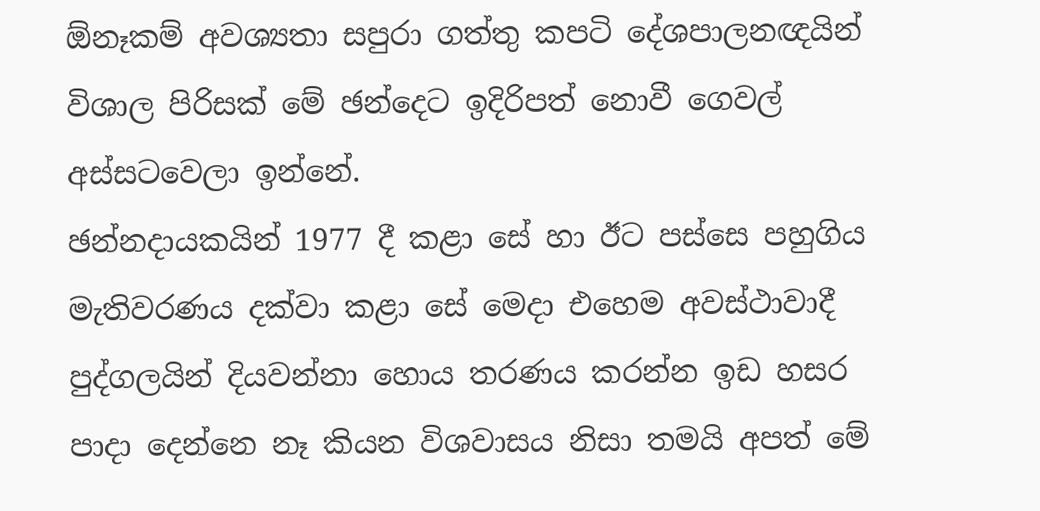ඕනෑකම් අවශ්‍යතා සපුරා ගත්තු කපටි දේශපාලනඥයින් විශාල පිරිසක් මේ ඡන්දෙට ඉදිරිපත් නොවී ගෙවල් අස්සටවෙලා ඉන්නේ.
ඡන්නදායකයින් 1977 දී කළා සේ හා ඊට පස්සෙ පහුගිය මැතිවරණය දක්වා කළා සේ මෙදා එහෙම අවස්ථාවාදී පුද්ගලයින් දියවන්නා හොය තරණය කරන්න ඉඩ හසර පාදා දෙන්නෙ නෑ කියන විශවාසය නිසා තමයි අපත් මේ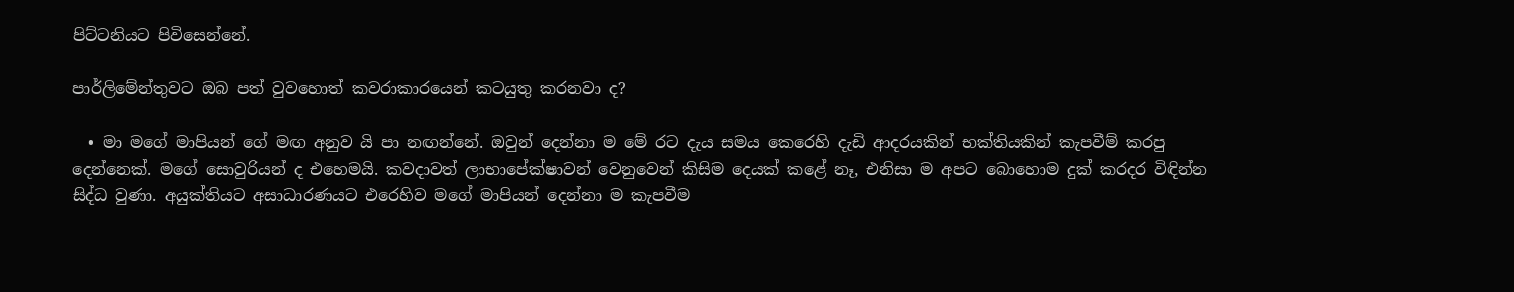පිට්ටනියට පිවිසෙන්නේ.

පාර්ලිමේන්තුවට ඔබ පත් වුවහොත් කවරාකාරයෙන් කටයුතු කරනවා ද?

  • මා මගේ මාපියන් ගේ මඟ අනුව යි පා නඟන්නේ. ඔවුන් දෙන්නා ම මේ රට දැය සමය කෙරෙහි දැඩි ආදරයකින් භක්තියකින් කැපවීම් කරපු දෙන්නෙක්. මගේ සොවුරියන් ද එහෙමයි. කවදාවත් ලාභාපේක්ෂාවන් වෙනුවෙන් කිසිම දෙයක් කළේ නෑ, එනිසා ම අපට බොහොම දුක් කරදර විඳින්න සිද්ධ වුණා. අයුක්තියට අසාධාරණයට එරෙහිව මගේ මාපියන් දෙන්නා ම කැපවීම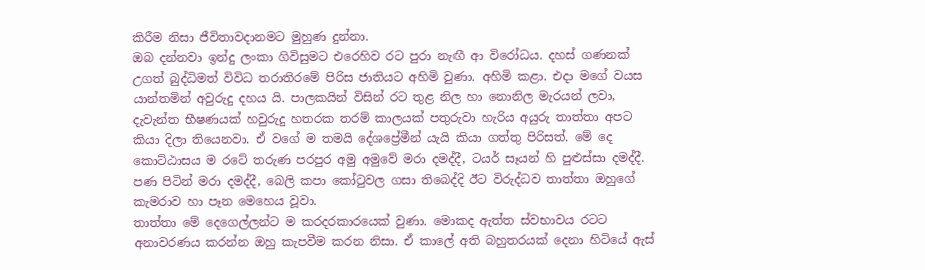කිරීම නිසා ජීවිතාවදානමට මුහුණ දුන්නා.
ඔබ දන්නවා ඉන්දු ලංකා ගිවිසුමට එරෙහිව රට පුරා නැඟී ආ විරෝධය. දහස් ගණනක් උගත් බුද්ධිමත් විවිධ තරාතිරමේ පිරිස ජාතියට අහිමි වුණා. අහිමි කළා. එදා මගේ වයස යාන්තමින් අවුරුදු දහය යි. පාලකයින් විසින් රට තුළ නිල හා නොනිල මැරයන්‌ ලවා, දැවැන්ත භීෂණයක් හවුරුදු හතරක තරම් කාලයක් පතුරුවා හැරිය අයුරු තාත්තා අපට කියා දිලා තියෙනවා. ඒ වගේ ම තමයි දේශප්‍රේමීන් යැයි කියා ගත්තු පිරිසත්. මේ දෙ  කොට්ඨාසය ම රටේ තරුණ පරපුර අමු අමුවේ මරා දමද්දී, ටයර් සෑයන් හි පුළුස්සා දමද්දී. පණ පිටින් මරා දමද්දී, බෙලි කපා කෝටුවල ගසා තිබෙද්දි ඊට විරුද්ධව තාත්තා ඔහුගේ කැමරාව හා පෑන මෙහෙය වූවා.
තාත්තා මේ දෙගෙල්ලන්ට ම කරදරකාරයෙක් වුණා. මොකද ඇත්ත ස්වභාවය රටට අනාවරණය කරන්න ඔහු කැපවීම කරන නිසා. ඒ කාලේ අති බහුතරයක් දෙනා හිටියේ ඇස්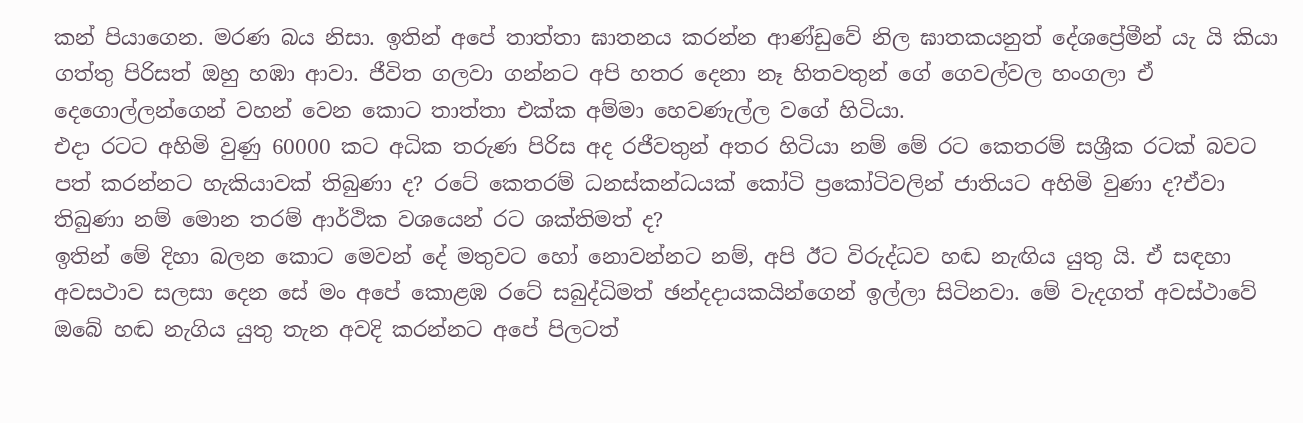කන් පියාගෙන. මරණ බය නිසා. ඉතින් අපේ තාත්තා ඝාතනය කරන්න ආණ්ඩුවේ නිල ඝාතකයනුත් දේශප්‍රේමීන් යැ යි කියා ගත්තු පිරිසත් ඔහු හඹා ආවා. ජීවිත ගලවා ගන්නට අපි හතර දෙනා නෑ හිතවතුන් ගේ ගෙවල්වල හංගලා ඒ දෙගොල්ලන්ගෙන් වහන් වෙන කොට තාත්තා එක්ක අම්මා හෙවණැල්ල වගේ හිටියා.
එදා රටට අහිමි වුණු 60000 කට අධික තරුණ පිරිස අද රජීවතුන් අතර හිටියා නම් මේ රට කෙතරම් සශ්‍රීක රටක් බවට පත් කරන්නට හැකියාවක් තිබුණා ද? රටේ කෙතරම් ධනස්කන්ධයක් කෝටි ප්‍රකෝටිවලින් ජාතියට අහිමි වුණා ද?ඒවා තිබුණා නම් මොන තරම් ආර්ථික වශයෙන් රට ශක්තිමත් ද?
ඉතින් මේ දිහා බලන කොට මෙවන් දේ මතුවට හෝ නොවන්නට නම්, අපි ඊට විරුද්ධව හඬ නැඟිය යුතු යි. ඒ සඳහා අවසථාව සලසා දෙන සේ මං අපේ කොළඹ රටේ සබුද්ධිමත් ඡන්දදායකයින්ගෙන් ඉල්ලා සිටිනවා. මේ වැදගත් අවස්ථාවේ ඔබේ හඬ නැගිය යුතු තැන අවදි කරන්නට අපේ පිලටත්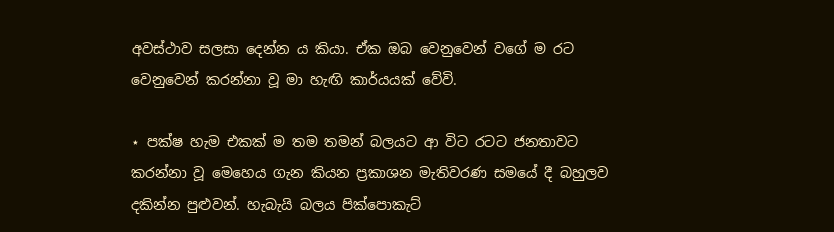අවස්ථාව සලසා දෙන්න ය කියා. ඒක ඔබ වෙනුවෙන් වගේ ම රට වෙනුවෙන් කරන්නා වූ මා හැඟි කාර්යයක් වේවි.

⋆ පක්ෂ හැම එකක් ම තම තමන් බලයට ආ විට රටට ජනතාවට කරන්නා වූ මෙහෙය ගැන කියන ප්‍රකාශන මැතිවරණ සමයේ දී බහුලව දකින්න පුළුවන්. හැබැයි බලය පික්පොකැට්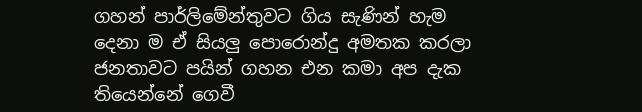ගහන් පාර්ලිමේන්තුවට ගිය සැණින් හැම දෙනා ම ඒ සියලු පොරොන්දු අමතක කරලා ජනතාවට පයින් ගහන එන කමා අප දැක තියෙන්නේ ගෙවී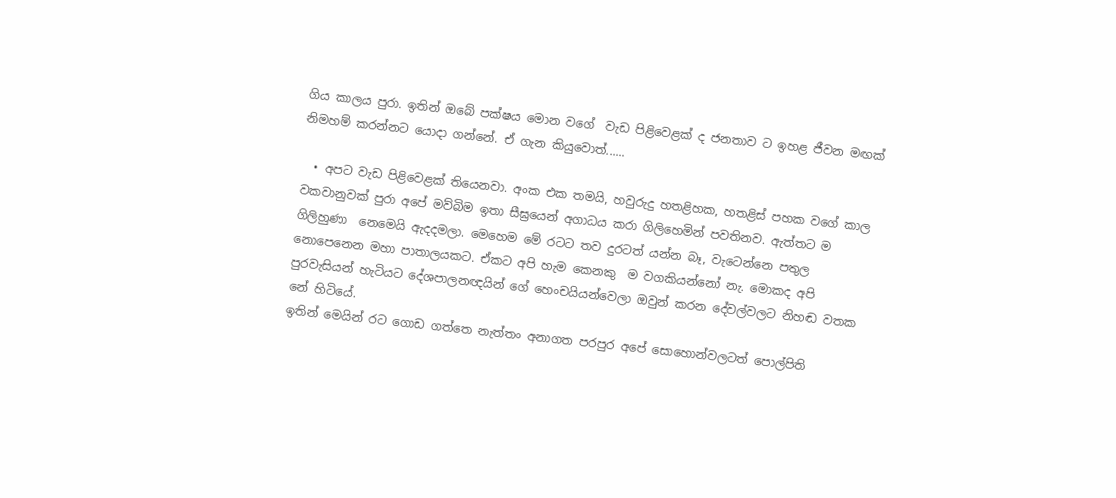ගිය කාලය පුරා. ඉතින් ඔබේ පක්ෂය මොන වගේ  වැඩ පිළිවෙළක් ද ජනතාව ට ඉහළ ජීවන මඟක් නිමහම් කරන්නට යොදා ගන්නේ. ඒ ගැන කියුවොත්......

  • අපට වැඩ පිළිවෙළක් තියෙනවා. අංක එක තමයි, හවුරුදු හතළිහක, හතළිස් පහක වගේ කාල වකවානුවක් පුරා අපේ මව්බිම ඉතා සීඝ්‍රයෙන් අගාධය කරා ගිලිහෙමින් පවතිනව. ඇත්තට ම ගිලිහුණා  නෙමෙයි ඇදදමලා. මෙහෙම මේ රටට තව දුරටත් යන්න බෑ, වැටෙන්නෙ පතුල නොපෙනෙන මහා පාතාලයකට. ඒකට අපි හැම කෙනකු  ම වගකියන්නෝ නැ. මොකද අපි පුරවැසියන් හැටියට දේශපාලනඥයින් ගේ හෙංචයියන්වෙලා ඔවුන් කරන දේවල්වලට නිහඬ වතක නේ හිටියේ.
ඉතින් මෙයින් රට ගොඩ ගත්තෙ නැත්තං අනාගත පරපුර අපේ සොහොන්වලටත් පොල්පිති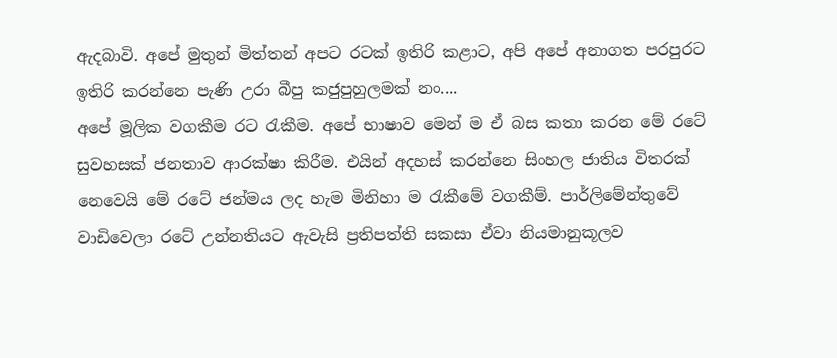ඇදබාවි. අපේ මුතුන් මිත්තන් අපට රටක් ඉතිරි කළාට, අපි අපේ අනාගත පරපුරට ඉතිරි කරන්නෙ පැණි උරා බීපු කජුපුහුලමක් නං....
අපේ මූලික වගකීම රට රැකීම. අපේ භාෂාව මෙන් ම ඒ බස කතා කරන මේ රටේ සුවහසක් ජනතාව ආරක්ෂා කිරීම. එයින් අදහස් කරන්නෙ සිංහල ජාතිය විතරක් නෙවෙයි මේ රටේ ජන්මය ලද හැම මිනිහා ම රැකීමේ වගකීම්. පාර්ලිමේන්තු‌වේ වාඩිවෙලා රටේ උන්නතියට ඇවැසි ප්‍රතිපත්ති සකසා ඒවා නියමානුකූලව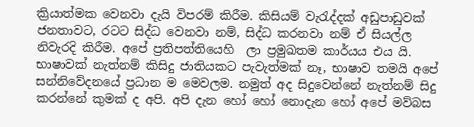ක්‍රියාත්මක වෙනවා දැයි විපරම් කිරීම. කිසියම් වැරැද්දක් අඩුපාඩුවක් ජනතාව‌ට, රටට සිද්ධ වෙනවා නම්, සිද්ධ කරනවා නම් ඒ සියල්ල නිවැරදි කිරීම. අපේ ප්‍රතිපත්තියෙහි  ලා ප්‍රමුඛතම කාර්යය එය යි.
භාෂාවක් නැත්නම් කිසිදු ජාතියකට පැවැත්මක් නෑ, භාෂාව තමයි අපේ සන්නිවේදනයේ ප්‍රධාන ම මෙවලම. නමුත් අද සිදුවෙන්නේ නැත්නම් සිදු කරන්නේ කුමක් ද අපි. අපි දැන හෝ හෝ නොදැන හෝ අපේ මව්බස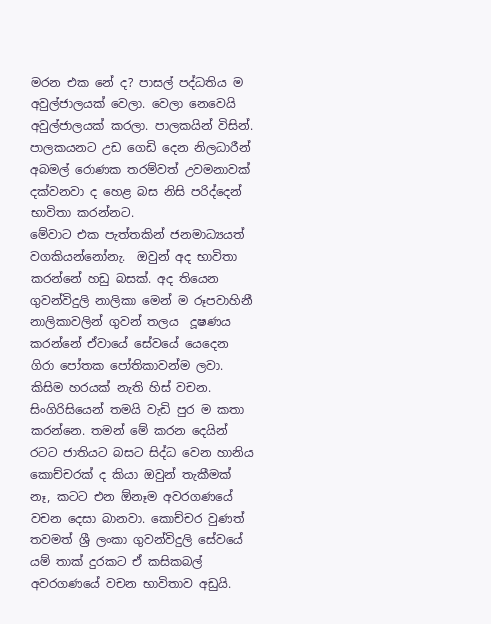මරන එක නේ ද? පාසල් පද්ධතිය ම අවුල්ජාලයක් වෙලා. වෙලා නෙවෙයි අවුල්ජාලයක් කරලා. පාලකයින් විසින්. පාලකයනට උඩ ගෙඩි දෙන නිලධාරීන් අබමල් රොණක තරම්වත් උවමනාවක් දක්වනවා ද හෙළ බස නිසි පරිද්දෙන් භාවිතා කරන්නට.
මේවාට එක පැත්තකින් ජනමාධ්‍යයත් වගකියන්නෝනැ.  ඔවුන් අද භාවිතා කරන්නේ හඩු බසක්. අද තියෙන ගුවන්විදුලි නාලිකා මෙන් ම රූපවාහිනී නාලිකාවලින් ගුවන් තලය  දූෂණය කරන්නේ ඒවායේ සේවයේ යෙදෙන  ගිරා පෝතක පෝතිකාවන්ම ලවා. කිසිම හරයක් නැති හිස් වචන. සිංගිරිසියෙන් තමයි වැඩි පුර ම කතා කරන්නෙ. තමන් මේ කරන දෙයින් රටට ජාතියට බසට සිද්ධ වෙන හානිය කොච්චරක් ද කියා ඔවුන් තැකීමක් නෑ, කටට එන ඕනෑම අවරගණයේ වචන දෙසා බානවා. කොච්චර වුණත් තවමත් ශ්‍රී ලංකා ගුවන්විදුලි සේවයේ යම් තාක් දුරකට ඒ කසිකබල් අවරගණයේ වචන භාවිතාව අඩුයි.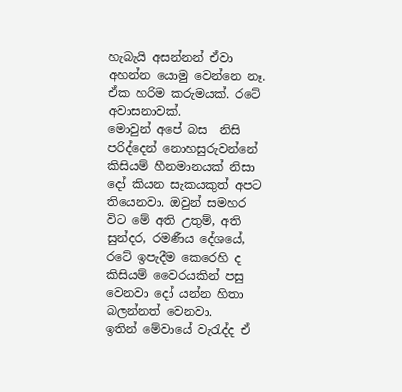හැබැයි අසන්නන් ඒවා අහන්න යොමු වෙන්නෙ නෑ. ඒක හරිම කරුමයක්. රටේ අවාසනාවක්.
මොවුන් අපේ බස  නිසි පරිද්දෙන් නොහසුරුවන්නේ කිසියම් හීනමානයක් නිසා දෝ කියන සැකයකුත් අපට තියෙනවා. ඔවුන් සමහර විට මේ අති උතුම්, අති සුන්දර, රමණීය දේශයේ, රටේ ඉපැදීම කෙරෙහි ද කිසියම් වෛරයකින් පසු වෙනවා දෝ යන්න හිතා බලන්නත් වෙනවා.
ඉතින් මේවායේ වැරැද්ද ඒ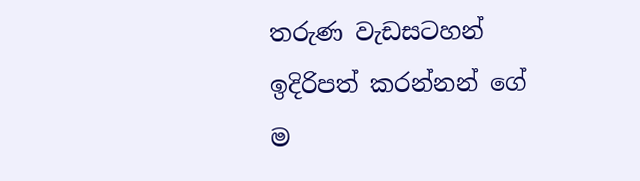තරුණ වැඩසටහන් ඉදිරිපත් කරන්නන් ගේ ම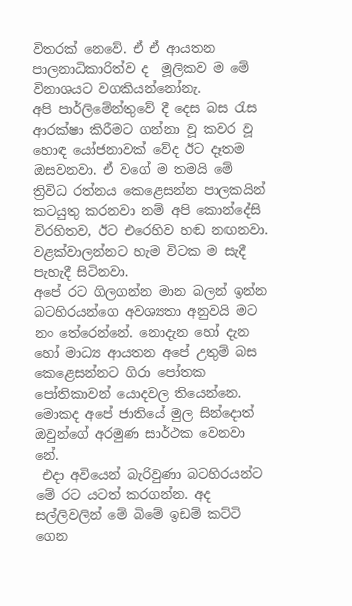විතරක් නෙවේ. ඒ ඒ ආයතන පාලනාධිකාරිත්ව ද  මූලිකව ම මේ විනාශයට වගකියන්නෝනැ.
අපි පාර්ලිමේන්තුවේ දී දෙස බස රැස ආරක්ෂා කිරීමට ගන්නා වූ කවර වූ හොඳ යෝජනාවක් වේද ඊට දෑතම ඔසවනවා. ඒ වගේ ම තමයි මේ ත්‍රිවිධ රත්නය කෙළෙසන්න පාලකයින් කටයුතු කරනවා නම් අපි කොන්දේසි විරහිතව, ඊට එරෙහිව හඬ නඟනවා. වළක්වාලන්නට හැම විටක ම සැදී පැහැදී සිටිනවා.
අපේ රට ගිලගන්න මාන බලන් ඉන්න බටහිරයන්ගෙ අවශ්‍යතා අනුවයි මට නං තේරෙන්නේ. නොදැන හෝ දැන හෝ මාධ්‍ය ආයතන අපේ උතුම් බස කෙළෙසන්නට ගිරා පෝතක පෝතිකාවන් යොදවල තියෙන්නෙ. මොකද අපේ ජාතියේ මුල සින්දොත් ඔවුන්ගේ අරමුණ සාර්ථක වෙනවා නේ.
 එදා අවියෙන් බැරිවුණා බටහිරයන්ට මේ රට යටත් කරගන්න. අද සල්ලිවලින් මේ බිමේ ඉඩම් කට්ටි ගෙන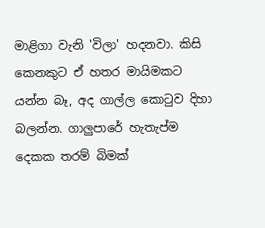මාළිගා වැනි 'විලා' හදනවා. කිසි කෙනකුට ඒ හතර මායිමකට යන්න බෑ, අද ගාල්ල කොටුව දිහා බලන්න. ගාලුපාරේ හැතැප්ම දෙකක තරම් බිමක්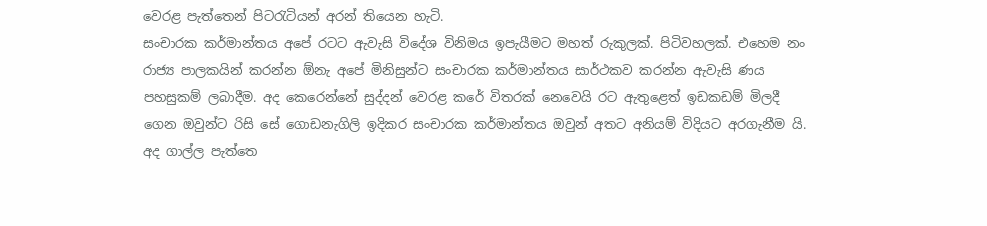වෙරළ පැත්තෙන් පිටරැටියන් අරන් තියෙන හැටි.
සංචාරක කර්මාන්තය අපේ රටට ඇවැසි විදේශ විනිමය ඉපැයීමට මහත් රුකුලක්. පිටිවහලක්. එහෙම නං රාජ්‍ය පාලකයින් කරන්න ඕනැ අපේ මිනිසුන්ට සංචාරක කර්මාන්තය සාර්ථකව කරන්න ඇවැසි ණය පහසුකම් ලබාදීම. අද කෙරෙන්නේ සුද්දන් වෙරළ කරේ විතරක් නෙවෙයි රට ඇතුළෙත් ඉඩකඩම් මිලදී ගෙන ඔවුන්ට රිසි සේ ගොඩනැගිලි ඉදිකර සංචාරක කර්මාන්තය ඔවුන් අතට අනියම් විදියට අරගැනීම යි. අද ගාල්ල පැත්තෙ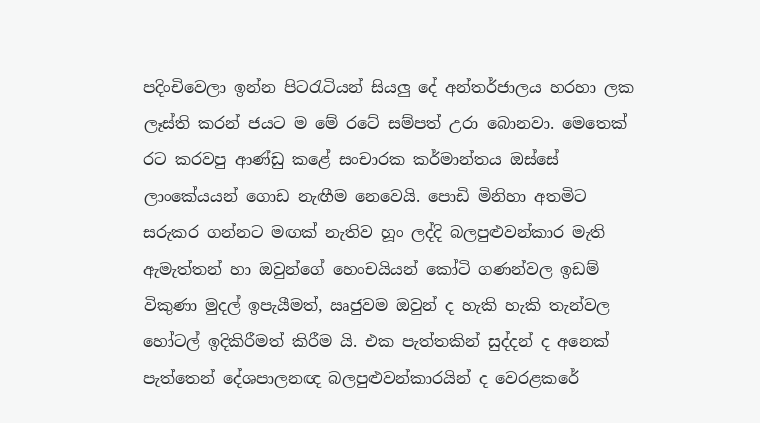පදිංචිවෙලා ඉන්න පිටරැටියන් සියලු දේ අන්තර්ජාලය හරහා ලක ලෑස්ති කරන් ජයට ම මේ රටේ සම්පත් උරා බොනවා. මෙතෙක් රට කරවපු ආණ්ඩු කළේ සංචාරක කර්මාන්තය ඔස්සේ ලාංකේයයන් ගොඩ නැඟීම නෙවෙයි. පොඩි මිනිහා අතමිට සරුකර ගන්නට මඟක් නැතිව හූං ලද්දි බලපුළුවන්කාර මැති ඇමැත්තන් හා ඔවුන්ගේ හෙංචයියන් කෝටි ගණන්වල ඉඩම් විකුණා මුදල් ඉපැයීමත්, ඍජුවම ඔවුන් ද හැකි හැකි තැන්වල හෝටල් ඉදිකිරීමත් කිරීම යි. එක පැත්තකින් සුද්දන් ද අනෙක් පැත්තෙන් දේශපාලනඥ බලපුළුවන්කාරයින් ද වෙරළකරේ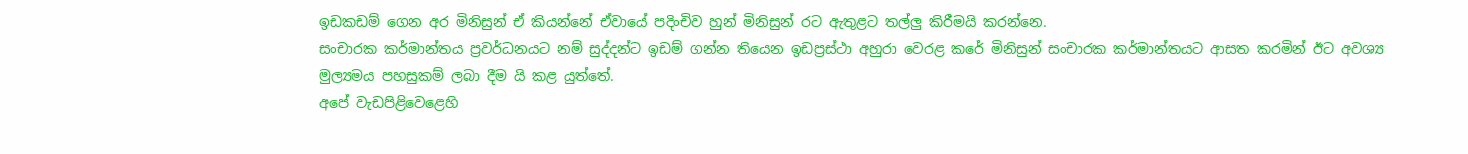ඉඩකඩම් ගෙන අර මිනිසුන් ඒ කියන්නේ ඒවායේ පදිංචිව හුන් මිනිසුන් රට ඇතුළට තල්ලු කිරීමයි කරන්නෙ.
සංචාරක කර්මාන්තය ප්‍රවර්ධනයට නම් සුද්දන්ට ඉඩම් ගන්න තියෙන ඉඩප්‍රස්ථා අහුරා වෙරළ කරේ මිනිසුන් සංචාරක කර්මාන්තයට ආසත කරමින් ඊට අවශ්‍ය මුල්‍යමය පහසුකම් ලබා දීම යි කළ යුත්තේ.
අපේ වැඩපිළිවෙළෙහි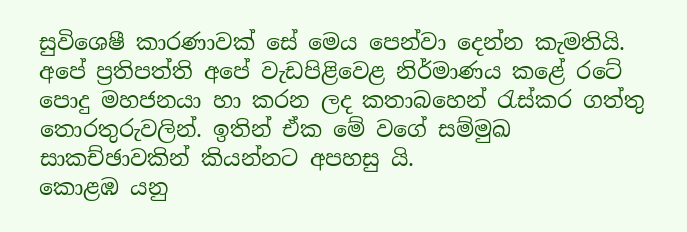සුවිශෙෂී කාරණාවක් සේ මෙය පෙන්වා දෙන්න කැමතියි.
අපේ ප්‍රතිපත්ති අපේ වැඩපිළිවෙළ නිර්මාණය කළේ රටේ පොදු මහජනයා හා කරන ලද කතාබහෙන් රැස්කර ගත්තු තොරතුරුවලින්. ඉතින් ඒක මේ වගේ සම්මුඛ සාකච්ඡාවකින් කියන්නට අපහසු යි.
කොළඹ යනු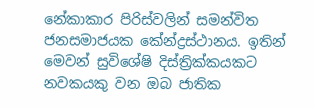නේකාකාර පිරිස්වලින් සමන්විත ජනසමාජයක කේන්ද්‍රස්ථානය. ඉතින් මෙවන් සුවිශේෂි දිස්ත්‍රික්කයකට නවකයකු වන ඔබ ජාතික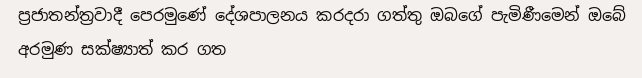ප්‍රජාතන්ත්‍රවාදී පෙරමුණේ දේශපාලනය කරදරා ගත්තු ඔබගේ පැමිණීමෙන් ඔබේ අරමුණ සක්ෂ්‍යාත් කර ගත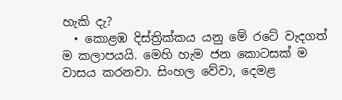හැකි දැ?
  • කොළඹ දිස්ත්‍රික්කය යනු මේ රටේ වැදගත් ම කලාපයයි. මෙහි හැම ජන කොටසක් ම වාසය කරනවා. සිංහල වේවා, දෙමළ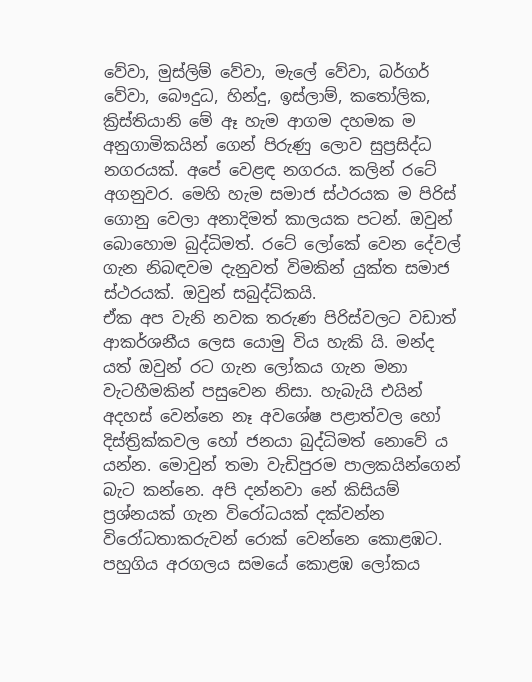වේවා, මුස්ලිම් වේවා, මැලේ වේවා, බර්ගර් වේවා, බෞදුධ, හින්දු, ඉස්ලාම්, කතෝලික, ක්‍රිස්තියානි මේ ඈ හැම ආගම දහමක ම අනුගාමිකයින් ගෙන් පිරුණු ලොව සුප්‍රසිද්ධ නගරයක්. අපේ වෙළඳ නගරය. කලින් රටේ අගනුවර. මෙහි හැම සමාජ ස්ථරයක ම පිරිස් ගොනු වෙලා අනාදිමත් කාලයක පටන්. ඔවුන් බොහොම බුද්ධිමත්. රටේ ලෝකේ වෙන දේවල් ගැන නිබඳවම දැනුවත් විමකින් යුක්ත සමාජ ස්ථරයක්. ඔවුන් සබුද්ධිකයි.
ඒක අප වැනි නවක තරුණ පිරිස්වලට වඩාත් ආකර්ශනීය ලෙස යොමු විය හැකි යි. මන්ද යත් ඔවුන් රට ගැන ලෝකය ගැන මනා වැටහීමකින් පසුවෙන නිසා. හැබැයි එයින් අදහස් වෙන්නෙ නෑ අවශේෂ පළාත්වල හෝ දිස්ත්‍රික්කවල හෝ ජනයා බුද්ධිමත් නොවේ ය යන්න. මොවුන් තමා වැඩිපුරම පාලකයින්ගෙන් බැට කන්නෙ. අපි දන්නවා නේ කිසියම් ප්‍රශ්නයක් ගැන විරෝධයක් දක්වන්න විරෝධතාකරුවන් රොක් වෙන්නෙ කොළඹට. පහුගිය අරගලය සමයේ කොළඹ ලෝකය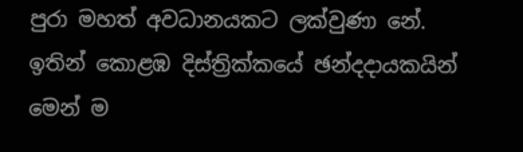පුරා මහත් අවධානයකට ලක්වුණා නේ.
ඉතින් කොළඹ දිස්ත්‍රික්කයේ ඡන්දදායකයින් මෙන් ම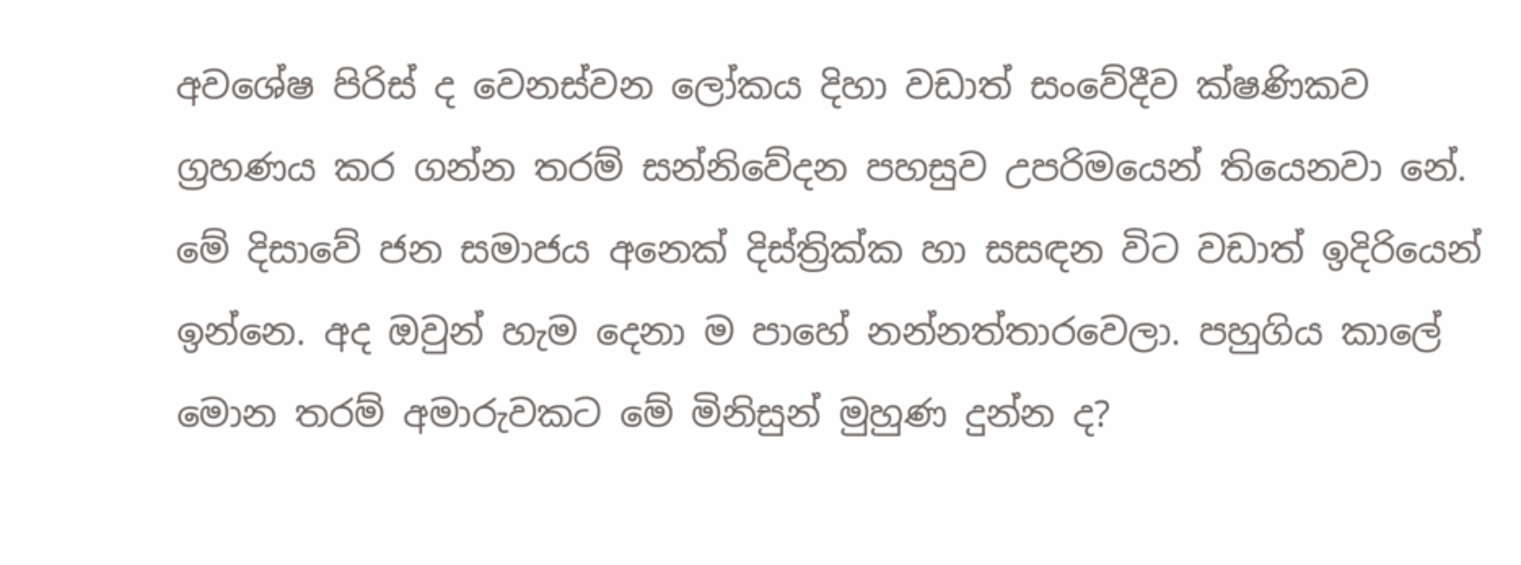අවශේෂ පිරිස් ද වෙනස්වන ලෝකය දිහා වඩාත් සංවේදීව ක්ෂණිකව ග්‍රහණය කර ගන්න තරම් සන්නිවේදන පහසුව උපරිමයෙන් තියෙනවා නේ. මේ දිසාවේ ජන සමාජය අනෙක් දිස්ත්‍රික්ක හා සසඳන විට වඩාත් ඉදිරියෙන් ඉන්නෙ. අද ඔවුන් හැම දෙනා ම පාහේ නන්නත්තාරවෙලා. පහුගිය කාලේ මොන තරම් අමාරුවකට මේ මිනිසුන් මුහුණ දුන්න ද?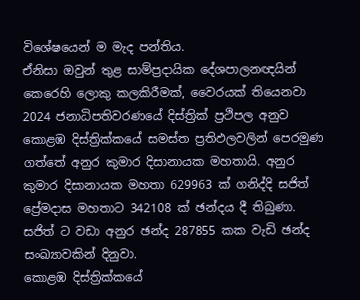විශේෂයෙන් ම මැද පන්තිය.
ඒනිසා ඔවුන් තුළ සාම්ප්‍රදායික දේශපාලනඥයින් කෙරෙහි ලොකු කලකිරීමක්, වෛරයක් තියෙනවා
2024 ජනාධිපතිවරණයේ දිස්ත්‍රික් ප්‍රථිපල අනුව කොළඹ දිස්ත්‍රික්කයේ සමස්ත ප්‍රතිඵලවලින් පෙරමුණ ගත්තේ අනුර කුමාර දිසානායක මහතායි. අනුර කුමාර දිසානායක මහතා 629963 ක් ගනිද්දි සජිත් ප්‍රේමදාස මහතාට 342108 ක් ඡන්දය දී තිබුණා. සජිත් ට වඩා අනුර ඡන්ද 287855 කක වැඩි ඡන්ද සංඛ්‍යාවකින් දිනුවා.
කොළඹ දිස්ත්‍රික්කයේ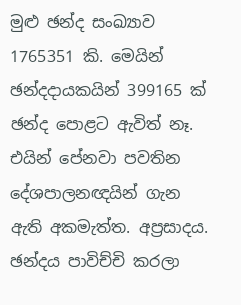මුළු ඡන්ද සංඛ්‍යාව 1765351 කි. මෙයින් ඡන්දදායකයින් 399165 ක් ඡන්ද පොළට ඇවිත් නෑ. එයින් පේනවා පවතින දේශපාලනඥයින් ගැන ඇති අකමැත්ත. අප්‍රසාදය. ඡන්දය පාවිච්චි කරලා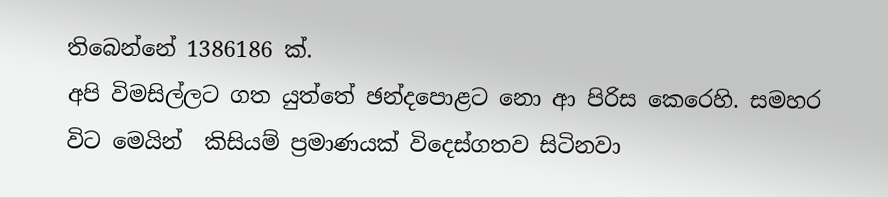තිබෙන්නේ 1386186 ක්.
අපි විමසිල්ලට ගත යුත්තේ ඡන්දපොළට නො ආ පිරිස කෙරෙහි. සමහර විට මෙයින්  කිසියම් ප්‍රමාණයක් විදෙස්ගතව සිටිනවා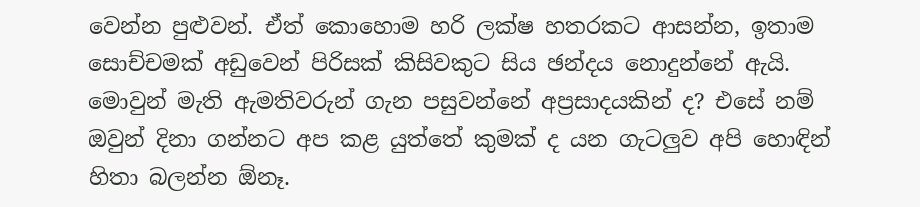වෙන්න පුළුවන්. ඒත් කොහොම හරි ලක්ෂ හතරකට ආසන්න, ඉතාම සොච්චමක් අඩුවෙන් පිරිසක් කිසිවකුට සිය ඡන්දය නොදුන්නේ ඇයි.
මොවුන් මැති ඇමතිවරුන් ගැන පසුවන්නේ අප්‍රසාදයකින් ද? එසේ නම් ඔවුන් දිනා ගන්නට අප කළ යුත්තේ කුමක් ද යන ගැටලුව අපි හොඳින් හිතා බලන්න ඕනෑ.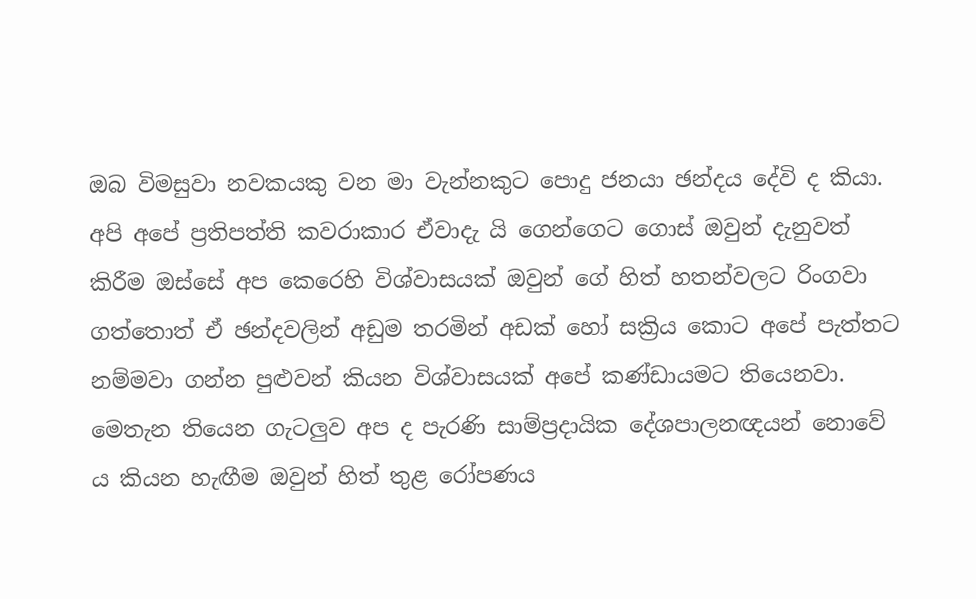ඔබ විමසුවා නවකයකු වන මා වැන්නකුට පොදු ජනයා ඡන්දය දේවි ද කියා.
අපි අ‌පේ ප්‍රතිපත්ති කවරාකාර ඒවාදැ යි ගෙන්ගෙට ගොස් ඔවුන් දැනුවත් කිරීම ඔස්සේ අප කෙරෙහි විශ්වාසයක් ඔවුන් ගේ හිත් හතන්වලට රිංගවා ගත්තොත් ඒ ඡන්දවලින් අඩුම තරමින් අඩක් හෝ සක්‍රිය කොට අපේ පැත්තට නම්මවා ගන්න පුළුවන් කියන විශ්වාසයක් අපේ කණ්ඩායමට තියෙනවා.
මෙතැන තියෙන ගැටලුව අප ද පැරණි සාම්ප්‍රදායික දේශපාලනඥයන් නොවේ ය කියන හැඟීම ඔවුන් හිත් තුළ රෝපණය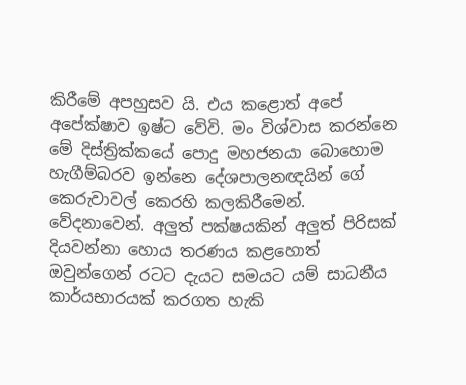කිරීමේ අපහුසව යි. එය කළොත් අපේ අපේක්ෂාව ඉෂ්ට වේවි. මං විශ්වාස කරන්නෙ මේ දිස්ත්‍රික්කයේ පොදු මහජනයා බොහොම හැගීම්බරව ඉන්නෙ දේශපාලනඥයින් ගේ කෙරුවාවල් කෙරහි කලකිරීමෙන්. වේදනාවෙන්. අලුත් පක්ෂයකින් අලුත් පිරිසක් දියවන්නා හොය තරණය කළහොත් ඔවුන්ගෙන් රටට දැයට සමයට යම් සාධනීය කාර්යභාරයක් කරගත හැකි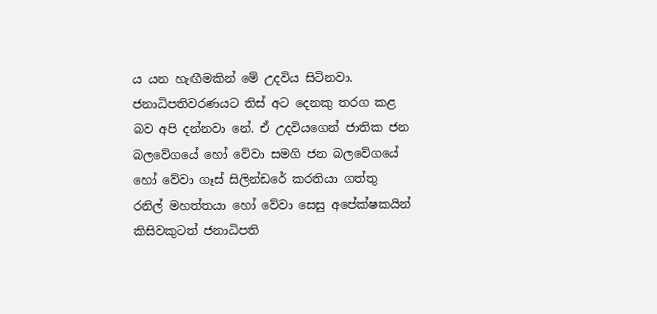ය යන හැඟීමකින් මේ උදවිය සිටිනවා.
ජනාධිපතිවරණයට තිස් අට දෙනකු තරග කළ බව අපි දන්නවා නේ. ඒ උදවියගෙන් ජාතික ජන බලවේගයේ හෝ වේවා සමගි ජන බලවේගයේ හෝ වේවා ගෑස් සිලින්ඩරේ කරතියා ගත්තු රනිල් මහත්තයා හෝ වේවා සෙසු අපේක්ෂකයින් කිසිවකුටත් ජනාධිපති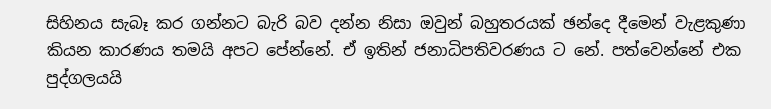සිහිනය සැබෑ කර ගන්නට බැරි බව දන්න නිසා ඔවුන් බහුතරයක් ඡන්දෙ දීමෙන් වැළකුණා කියන කාරණය තමයි අපට පේන්නේ. ඒ ඉතින් ජනාධිපතිවරණය ට නේ. පත්වෙන්නේ එක පුද්ගලයයි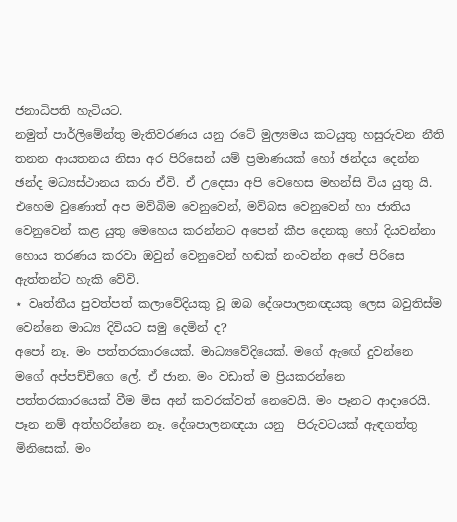ජනාධිපති හැටියට.
නමුත් පාර්ලිමේන්තු මැතිවරණය යනු රටේ මුල්‍යමය කටයුතු හසුරුවන නීති තනන ආයතනය නිසා අර පිරිසෙන් යම් ප්‍රමාණයක් හෝ ඡන්දය දෙන්න ඡන්ද මධ්‍යස්ථානය කරා ඒවි. ඒ උදෙසා අපි වෙහෙස මහන්සි විය යුතු යි.
එහෙම වුණොත් අප මව්බිම වෙනුවෙන්, මව්බස වෙනුවෙන් හා ජාතිය වෙනුවෙන් කළ යුතු මෙහෙය කරන්නට අපෙන් කීප දෙනකු හෝ දියවන්නා හොය තරණය කරවා ඔවුන් වෙනුවෙන් හඬක් නංවන්න අපේ පිරිසෙ ඇත්තන්ට හැකි වේවි.
⋆ වෘත්තීය පුවත්පත් කලාවේදියකු වූ ඔබ දේශපාලනඥයකු ලෙස බවුතිස්ම  වෙන්නෙ මාධ්‍ය දිවියට සමු දෙමින් ද?
අපෝ නෑ. මං පත්තරකාරයෙක්. මාධ්‍යවේදියෙක්. මගේ ඇඟේ දුවන්නෙ මගේ අප්පච්චිගෙ ලේ. ඒ ජාන. මං වඩාත් ම ප්‍රියකරන්නෙ පත්තරකාරයෙක් වීම මිස අන් කවරක්වත් නෙවෙයි. මං පෑනට ආදාරෙයි. පෑන නම් අත්හරින්නෙ නෑ. දේශපාලනඥයා යනු  පිරුවටයක් ඇඳගත්තු මිනිසෙක්. මං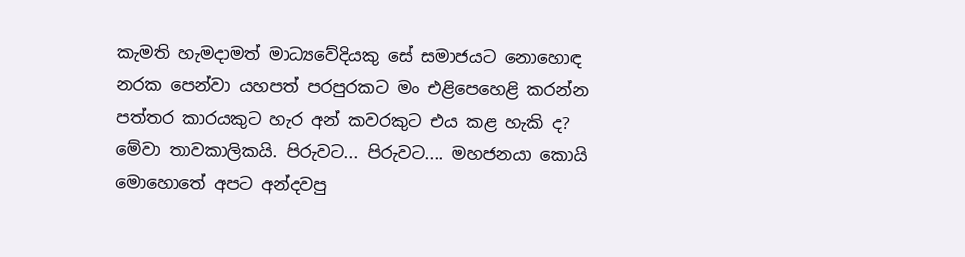කැමති හැමදාමත් මාධ්‍යවේදියකු සේ සමාජයට නොහොඳ නරක පෙන්වා යහපත් පරපුරකට මං එළිපෙහෙළි කරන්න පත්තර කාරයකුට හැර අන් කවරකුට එය කළ හැකි ද?
මේවා තාවකාලිකයි. පිරුවට... පිරුවට.... මහජනයා කොයි මොහොතේ අපට අන්දවපු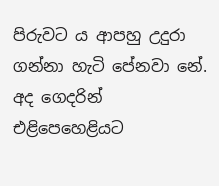පිරුවට ය ආපහු උදුරා ගන්නා හැටි පේනවා නේ. අද ගෙදරින් එළිපෙහෙළියට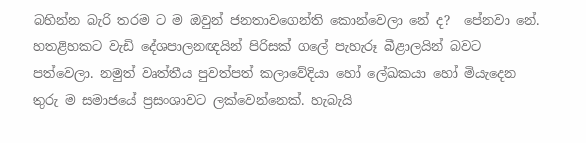බහින්න බැරි තරම ට ම ඔවුන් ජනතාවගෙන්ති කොන්වෙලා නේ ද?  පේනවා නේ. හතළිහකට වැඩි දේශපාලනඥයින් පිරිසක් ගලේ පැහැරූ බීළාලයින් බවට පත්වෙලා. නමුත් වෘත්තීය පුවත්පත් කලාවේදියා හෝ ලේඛකයා හෝ මියැදෙන තුරු ම සමාජයේ ප්‍රසංශාවට ලක්වෙන්නෙක්. හැබැයි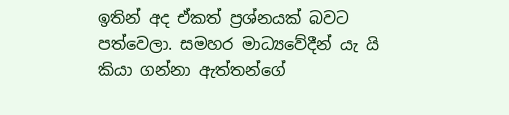ඉතින් අද ඒකත් ප්‍රශ්නයක් බවට පත්වෙලා. සමහර මාධ්‍යවේදීන් යැ යි කියා ගන්නා ඇත්තන්ගේ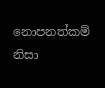නොපනත්කම් නිසා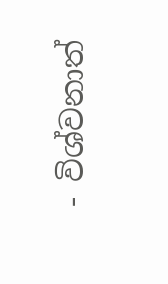- විශ්වනාත්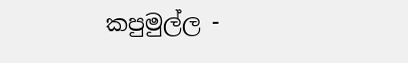කපුමුල්ල -